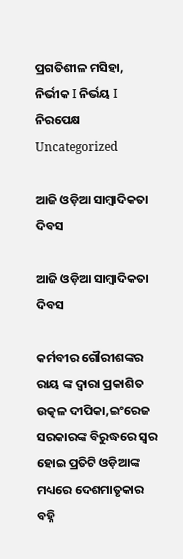ପ୍ରଗତିଶୀଳ ମସିହା, ନିର୍ଭୀକ I ନିର୍ଭୟ I ନିରପେକ୍ଷ
Uncategorized

ଆଜି ଓଡ଼ିଆ ସାମ୍ବାଦିକତା ଦିବସ

ଆଜି ଓଡ଼ିଆ ସାମ୍ବାଦିକତା ଦିବସ

କର୍ମବୀର ଗୌରୀଶଙ୍କର ରାୟ ଙ୍କ ଦ୍ୱାରା ପ୍ରକାଶିତ ଉତ୍କଳ ଦୀପିକା,ଇଂରେଜ ସରକାରଙ୍କ ବିରୁଦ୍ଧରେ ସ୍ବର ହୋଇ ପ୍ରତିଟି ଓଡ଼ିଆଙ୍କ ମଧ୍ୟରେ ଦେଶମାତୃକାର ବହ୍ନି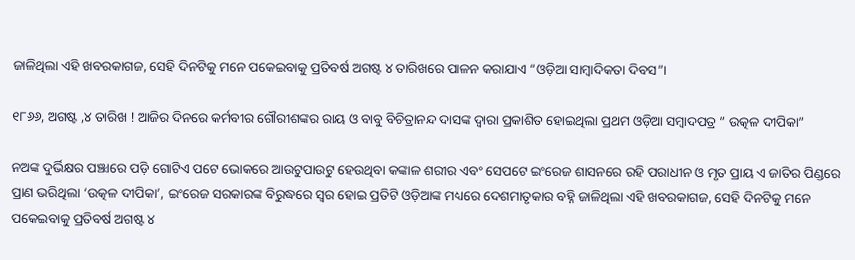ଜାଳିଥିଲା ଏହି ଖବରକାଗଜ, ସେହି ଦିନଟିକୁ ମନେ ପକେଇବାକୁ ପ୍ରତିବର୍ଷ ଅଗଷ୍ଟ ୪ ତାରିଖରେ ପାଳନ କରାଯାଏ “ଓଡ଼ିଆ ସାମ୍ବାଦିକତା ଦିବସ”।

୧୮୬୬, ଅଗଷ୍ଟ ,୪ ତାରିଖ ! ଆଜିର ଦିନରେ କର୍ମବୀର ଗୌରୀଶଙ୍କର ରାୟ ଓ ବାବୁ ବିଚିତ୍ରାନନ୍ଦ ଦାସଙ୍କ ଦ୍ଵାରା ପ୍ରକାଶିତ ହୋଇଥିଲା ପ୍ରଥମ ଓଡ଼ିଆ ସମ୍ବାଦପତ୍ର ” ଉତ୍କଳ ଦୀପିକା”

ନଅଙ୍କ ଦୁର୍ଭିକ୍ଷର ପଞ୍ଝାରେ ପଡ଼ି ଗୋଟିଏ ପଟେ ଭୋକରେ ଆଉଟୁପାଉଟୁ ହେଉଥିବା କଙ୍କାଳ ଶରୀର ଏବଂ ସେପଟେ ଇଂରେଜ ଶାସନରେ ରହି ପରାଧୀନ ଓ ମୃତ ପ୍ରାୟ ଏ ଜାତିର ପିଣ୍ଡରେ ପ୍ରାଣ ଭରିଥିଲା ‘ଉତ୍କଳ ଦୀପିକା’, ଇଂରେଜ ସରକାରଙ୍କ ବିରୁଦ୍ଧରେ ସ୍ବର ହୋଇ ପ୍ରତିଟି ଓଡ଼ିଆଙ୍କ ମଧ୍ୟରେ ଦେଶମାତୃକାର ବହ୍ନି ଜାଳିଥିଲା ଏହି ଖବରକାଗଜ, ସେହି ଦିନଟିକୁ ମନେ ପକେଇବାକୁ ପ୍ରତିବର୍ଷ ଅଗଷ୍ଟ ୪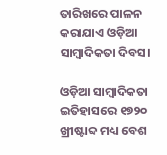ତାରିଖରେ ପାଳନ କରାଯାଏ ଓଡ଼ିଆ ସାମ୍ବାଦିକତା ଦିବସ।

ଓଡ଼ିଆ ସାମ୍ୱାଦିକତା ଇତିହାସରେ ୧୭୨୦ ଖ୍ରୀଷ୍ଟାବ୍ଦ ମଧ୍ୟ ବେଶ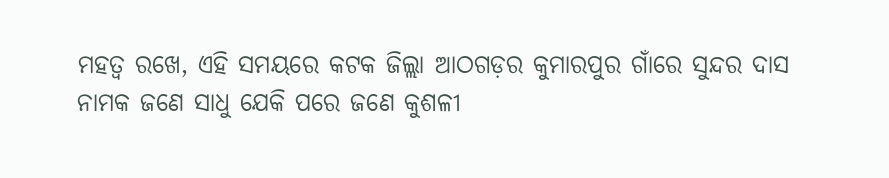ମହତ୍ଵ ରଖେ, ଏହି ସମୟରେ କଟକ ଜିଲ୍ଲା ଆଠଗଡ଼ର କୁମାରପୁର ଗାଁରେ ସୁନ୍ଦର ଦାସ ନାମକ ଜଣେ ସାଧୁ ଯେକି ପରେ ଜଣେ କୁଶଳୀ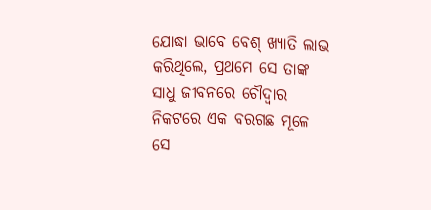ଯୋଦ୍ଧା ଭାବେ ବେଶ୍ ଖ୍ୟାତି ଲାଭ କରିଥିଲେ, ପ୍ରଥମେ ସେ ତାଙ୍କ ସାଧୁ ଜୀବନରେ ଚୌଦ୍ୱାର ନିକଟରେ ଏକ ବରଗଛ ମୂଳେ ସେ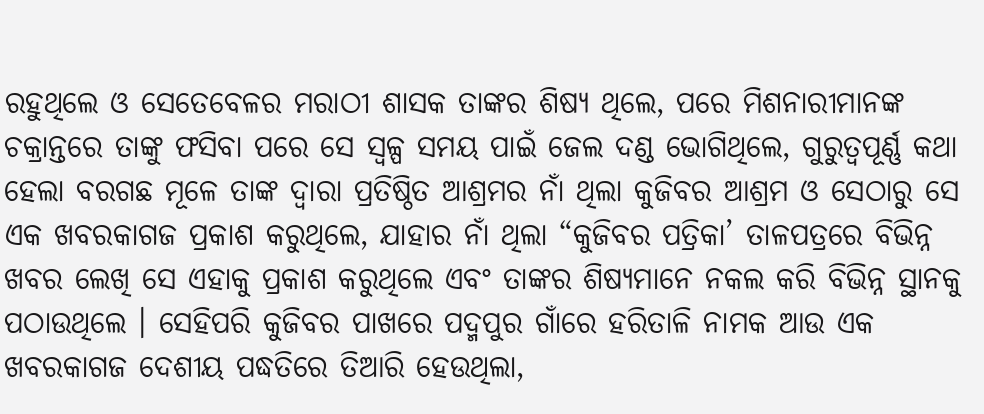ରହୁଥିଲେ ଓ ସେତେବେଳର ମରାଠୀ ଶାସକ ତାଙ୍କର ଶିଷ୍ୟ ଥିଲେ, ପରେ ମିଶନାରୀମାନଙ୍କ ଚକ୍ରାନ୍ତରେ ତାଙ୍କୁ ଫସିବା ପରେ ସେ ସ୍ବଳ୍ପ ସମୟ ପାଇଁ ଜେଲ ଦଣ୍ଡ ଭୋଗିଥିଲେ, ଗୁରୁତ୍ୱପୂର୍ଣ୍ଣ କଥା ହେଲା ବରଗଛ ମୂଳେ ତାଙ୍କ ଦ୍ୱାରା ପ୍ରତିଷ୍ଠିତ ଆଶ୍ରମର ନାଁ ଥିଲା କୁଜିବର ଆଶ୍ରମ ଓ ସେଠାରୁ ସେ ଏକ ଖବରକାଗଜ ପ୍ରକାଶ କରୁଥିଲେ, ଯାହାର ନାଁ ଥିଲା “କୁଜିବର ପତ୍ରିକା’ ତାଳପତ୍ରରେ ବିଭିନ୍ନ ଖବର ଲେଖି ସେ ଏହାକୁ ପ୍ରକାଶ କରୁଥିଲେ ଏବଂ ତାଙ୍କର ଶିଷ୍ୟମାନେ ନକଲ କରି ବିଭିନ୍ନ ସ୍ଥାନକୁ ପଠାଉଥିଲେ । ସେହିପରି କୁଜିବର ପାଖରେ ପଦ୍ମପୁର ଗାଁରେ ହରିତାଳି ନାମକ ଆଉ ଏକ ଖବରକାଗଜ ଦେଶୀୟ ପଦ୍ଧତିରେ ତିଆରି ହେଉଥିଲା,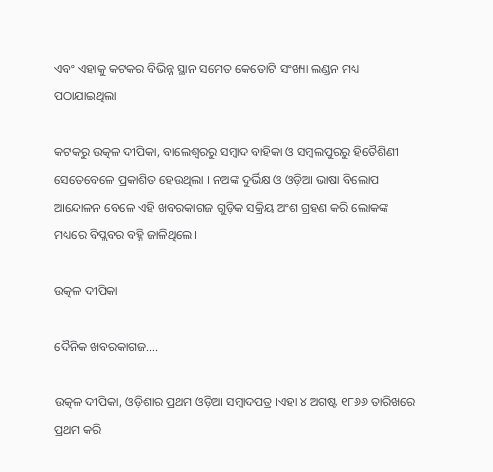ଏବଂ ଏହାକୁ କଟକର ବିଭିନ୍ନ ସ୍ଥାନ ସମେତ କେତୋଟି ସଂଖ୍ୟା ଲଣ୍ଡନ ମଧ୍ୟ ପଠାଯାଇଥିଲା

କଟକରୁ ଉତ୍କଳ ଦୀପିକା, ବାଲେଶ୍ୱରରୁ ସମ୍ୱାଦ ବାହିକା ଓ ସମ୍ୱଲପୁରରୁ ହିତୈଶିଣୀ ସେତେବେଳେ ପ୍ରକାଶିତ ହେଉଥିଲା । ନଅଙ୍କ ଦୁର୍ଭିକ୍ଷ ଓ ଓଡ଼ିଆ ଭାଷା ବିଲୋପ ଆନ୍ଦୋଳନ ବେଳେ ଏହି ଖବରକାଗଜ ଗୁଡ଼ିକ ସକ୍ରିୟ ଅଂଶ ଗ୍ରହଣ କରି ଲୋକଙ୍କ ମଧ୍ୟରେ ବିପ୍ଲବର ବହ୍ନି ଜାଳିଥିଲେ।

ଉତ୍କଳ ଦୀପିକା

ଦୈନିକ ଖବରକାଗଜ….

ଉତ୍କଳ ଦୀପିକା, ଓଡ଼ିଶାର ପ୍ରଥମ ଓଡ଼ିଆ ସମ୍ବାଦପତ୍ର ।ଏହା ୪ ଅଗଷ୍ଟ ୧୮୬୬ ତାରିଖରେ ପ୍ରଥମ କରି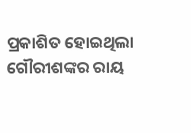ପ୍ରକାଶିତ ହୋଇଥିଲା ଗୌରୀଶଙ୍କର ରାୟ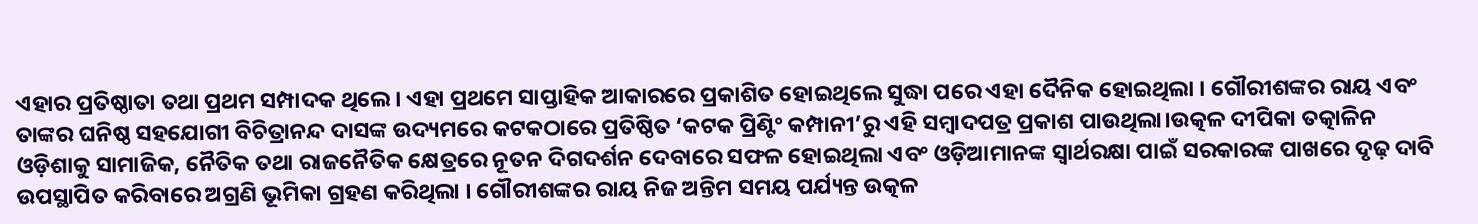ଏହାର ପ୍ରତିଷ୍ଠାତା ତଥା ପ୍ରଥମ ସମ୍ପାଦକ ଥିଲେ। ଏହା ପ୍ରଥମେ ସାପ୍ତାହିକ ଆକାରରେ ପ୍ରକାଶିତ ହୋଇଥିଲେ ସୁଦ୍ଧା ପରେ ଏହା ଦୈନିକ ହୋଇଥିଲା । ଗୌରୀଶଙ୍କର ରାୟ ଏବଂ ତାଙ୍କର ଘନିଷ୍ଠ ସହଯୋଗୀ ବିଚିତ୍ରାନନ୍ଦ ଦାସଙ୍କ ଉଦ୍ୟମରେ କଟକଠାରେ ପ୍ରତିଷ୍ଠିତ ‘କଟକ ପ୍ରିଣ୍ଟିଂ କମ୍ପାନୀ’ରୁ ଏହି ସମ୍ବାଦପତ୍ର ପ୍ରକାଶ ପାଉଥିଲା।ଉତ୍କଳ ଦୀପିକା ତତ୍କାଳିନ ଓଡ଼ିଶାକୁ ସାମାଜିକ, ନୈତିକ ତଥା ରାଜନୈତିକ କ୍ଷେତ୍ରରେ ନୂତନ ଦିଗଦର୍ଶନ ଦେବାରେ ସଫଳ ହୋଇଥିଲା ଏବଂ ଓଡ଼ିଆମାନଙ୍କ ସ୍ୱାର୍ଥରକ୍ଷା ପାଇଁ ସରକାରଙ୍କ ପାଖରେ ଦୃଢ଼ ଦାବି ଉପସ୍ଥାପିତ କରିବାରେ ଅଗ୍ରଣି ଭୂମିକା ଗ୍ରହଣ କରିଥିଲା । ଗୌରୀଶଙ୍କର ରାୟ ନିଜ ଅନ୍ତିମ ସମୟ ପର୍ଯ୍ୟନ୍ତ ଉତ୍କଳ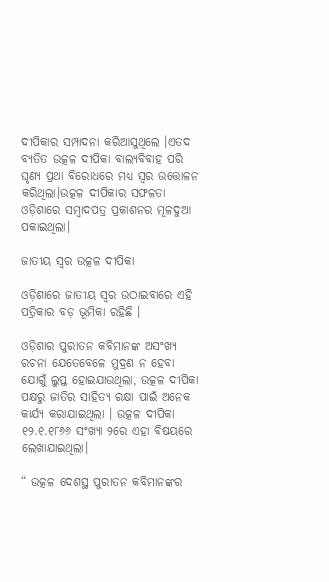ଦୀପିକାର ସମ୍ପାଦନା କରିଆସୁଥିଲେ ।ଏତଦ ବ୍ୟତିତ ଉତ୍କଳ ଦୀପିକା ବାଲ୍ୟବିବାହ ପରି ଘୃଣ୍ୟ ପ୍ରଥା ବିରୋଧରେ ମଧ୍ୟ ସ୍ୱର ଉତ୍ତୋଳନ କରିଥିଲା।ଉତ୍କଳ ଦୀପିକାର ସଫଳତା ଓଡ଼ିଶାରେ ସମ୍ବାଦପତ୍ର ପ୍ରକାଶନର ମୂଳଦୁଆ ପକାଇଥିଲା।

ଜାତୀୟ ସ୍ୱର ଉତ୍କଳ ଦୀପିକା

ଓଡ଼ିଶାରେ ଜାତୀୟ ସ୍ୱର ଉଠାଇବାରେ ଏହି ପତ୍ରିକାର ବଡ଼ ଭୂମିକା ରହିଛି ।

ଓଡ଼ିଶାର ପୁରାତନ କବିମାନଙ୍କ ଅସଂଖ୍ୟ ରଚନା ଯେତେବେଳେ ମୁଦ୍ରଣ ନ ହେବା ଯୋଗୁଁ ଲୁପ୍ତ ହୋଇଯାଉଥିଲା, ଉତ୍କଳ ଦୀପିକା ପକ୍ଷରୁ ଜାତିର ସାହିତ୍ୟ ରକ୍ଷା ପାଇଁ ଅନେକ କାର୍ଯ୍ୟ କରାଯାଇଥିଲା । ଉତ୍କଳ ଦୀପିକା ୧୨.୧.୧୮୬୬ ସଂଖ୍ୟା ୨ରେ ଏହା ବିଷୟରେ ଲେଖାଯାଇଥିଲା।

“ ଉତ୍କଳ ଦେଶସ୍ଥ ପୁରାତନ କବିମାନଙ୍କର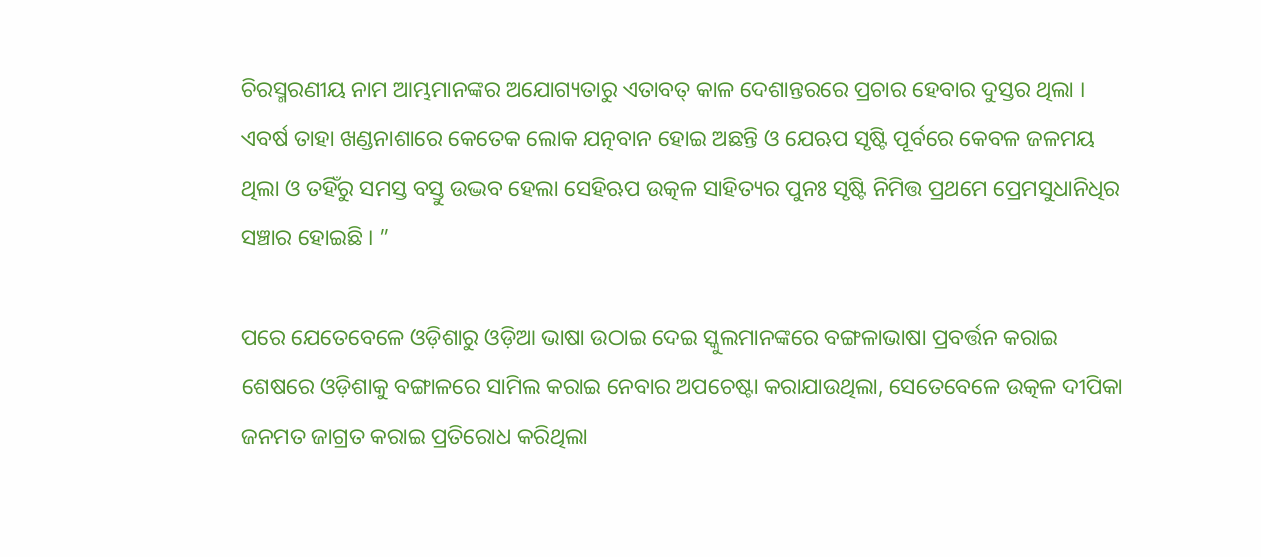ଚିରସ୍ମରଣୀୟ ନାମ ଆମ୍ଭମାନଙ୍କର ଅଯୋଗ୍ୟତାରୁ ଏତାବତ୍ କାଳ ଦେଶାନ୍ତରରେ ପ୍ରଚାର ହେବାର ଦୁସ୍ତର ଥିଲା । ଏବର୍ଷ ତାହା ଖଣ୍ଡନାଶାରେ କେତେକ ଲୋକ ଯତ୍ନବାନ ହୋଇ ଅଛନ୍ତି ଓ ଯେଋପ ସୃଷ୍ଟି ପୂର୍ବରେ କେବଳ ଜଳମୟ ଥିଲା ଓ ତହିଁରୁ ସମସ୍ତ ବସ୍ତୁ ଉଦ୍ଭବ ହେଲା ସେହିଋପ ଉତ୍କଳ ସାହିତ୍ୟର ପୁନଃ ସୃଷ୍ଟି ନିମିତ୍ତ ପ୍ରଥମେ ପ୍ରେମସୁଧାନିଧିର ସଞ୍ଚାର ହୋଇଛି । ”

ପରେ ଯେତେବେଳେ ଓଡ଼ିଶାରୁ ଓଡ଼ିଆ ଭାଷା ଉଠାଇ ଦେଇ ସ୍କୁଲମାନଙ୍କରେ ବଙ୍ଗଳାଭାଷା ପ୍ରବର୍ତ୍ତନ କରାଇ ଶେଷରେ ଓଡ଼ିଶାକୁ ବଙ୍ଗାଳରେ ସାମିଲ କରାଇ ନେବାର ଅପଚେଷ୍ଟା କରାଯାଉଥିଲା, ସେତେବେଳେ ଉତ୍କଳ ଦୀପିକା ଜନମତ ଜାଗ୍ରତ କରାଇ ପ୍ରତିରୋଧ କରିଥିଲା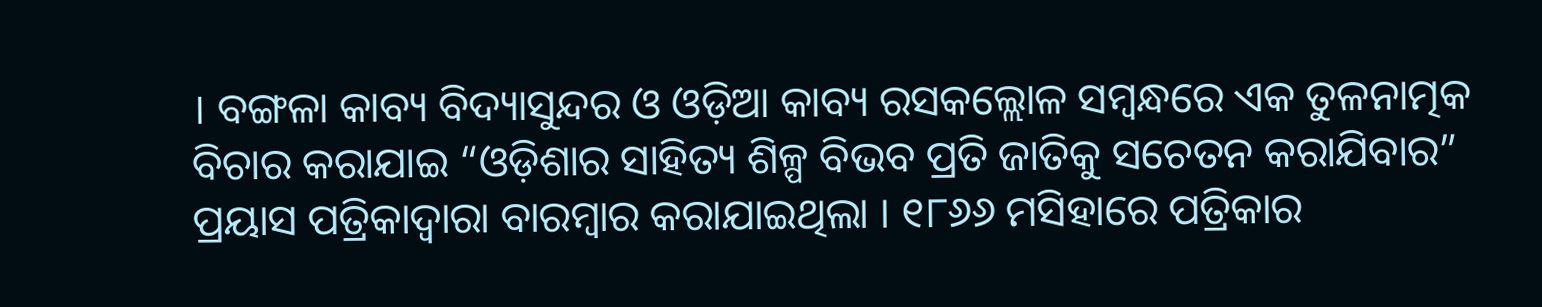। ବଙ୍ଗଳା କାବ୍ୟ ବିଦ୍ୟାସୁନ୍ଦର ଓ ଓଡ଼ିଆ କାବ୍ୟ ରସକଲ୍ଲୋଳ ସମ୍ବନ୍ଧରେ ଏକ ତୁଳନାତ୍ମକ ବିଚାର କରାଯାଇ “ଓଡ଼ିଶାର ସାହିତ୍ୟ ଶିଳ୍ପ ବିଭବ ପ୍ରତି ଜାତିକୁ ସଚେତନ କରାଯିବାର” ପ୍ରୟାସ ପତ୍ରିକାଦ୍ୱାରା ବାରମ୍ବାର କରାଯାଇଥିଲା । ୧୮୬୬ ମସିହାରେ ପତ୍ରିକାର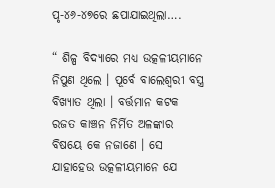ପୃ-୪୬-୪୭ରେ ଛପାଯାଇଥିଲା….

“ ଶିଳ୍ପ ବିଦ୍ଯାରେ ମଧ୍ୟ ଉତ୍କଳୀୟମାନେ ନିପୁଣ ଥିଲେ । ପୂର୍ବେ ବାଲେଶ୍ୱରୀ ବସ୍ତ୍ର ବିଖ୍ୟାତ ଥିଲା । ବର୍ତ୍ତମାନ କଟକ ରଜତ କାଞ୍ଚନ ନିର୍ମିତ ଅଳଙ୍କାର ବିଷୟେ କେ ନଜାଣେ । ସେ ଯାହାହେଉ ଉତ୍କଳୀୟମାନେ ଯେ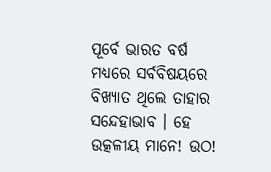ପୂର୍ବେ ଭାରତ ବର୍ଷ ମଧ୍ୟରେ ସର୍ବବିଷୟରେ ବିଖ୍ୟାତ ଥିଲେ ତାହାର ସନ୍ଦେହାଭାବ । ହେ ଉତ୍କଳୀୟ ମାନେ! ଉଠ!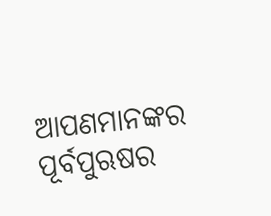ଆପଣମାନଙ୍କର ପୂର୍ବପୁଋଷର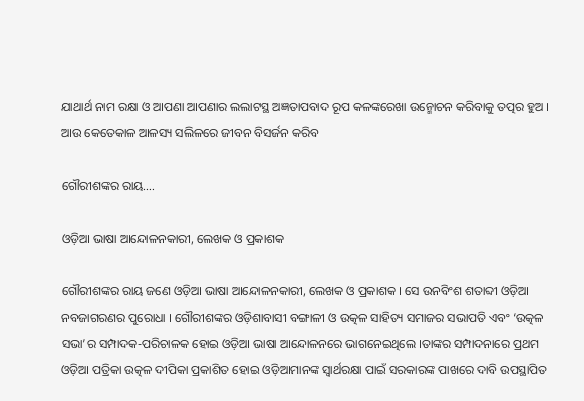ଯାଥାର୍ଥ ନାମ ରକ୍ଷା ଓ ଆପଣା ଆପଣାର ଲଲାଟସ୍ଥ ଅଜ୍ଞତାପବାଦ ରୂପ କଳଙ୍କରେଖା ଉନ୍ମୋଚନ କରିବାକୁ ତତ୍ପର ହୁଅ । ଆଉ କେତେକାଳ ଆଳସ୍ୟ ସଲିଳରେ ଜୀବନ ବିସର୍ଜନ କରିବ

ଗୌରୀଶଙ୍କର ରାୟ….

ଓଡ଼ିଆ ଭାଷା ଆନ୍ଦୋଳନକାରୀ, ଲେଖକ ଓ ପ୍ରକାଶକ

ଗୌରୀଶଙ୍କର ରାୟ ଜଣେ ଓଡ଼ିଆ ଭାଷା ଆନ୍ଦୋଳନକାରୀ, ଲେଖକ ଓ ପ୍ରକାଶକ । ସେ ଉନବିଂଶ ଶତାବ୍ଦୀ ଓଡ଼ିଆ ନବଜାଗରଣର ପୁରୋଧା । ଗୌରୀଶଙ୍କର ଓଡ଼ିଶାବାସୀ ବଙ୍ଗାଳୀ ଓ ଉତ୍କଳ ସାହିତ୍ୟ ସମାଜର ସଭାପତି ଏବଂ ‘ଉତ୍କଳ ସଭା’ର ସମ୍ପାଦକ-ପରିଚାଳକ ହୋଇ ଓଡ଼ିଆ ଭାଷା ଆନ୍ଦୋଳନରେ ଭାଗନେଇଥିଲେ ।ତାଙ୍କର ସମ୍ପାଦନାରେ ପ୍ରଥମ ଓଡ଼ିଆ ପତ୍ରିକା ଉତ୍କଳ ଦୀପିକା ପ୍ରକାଶିତ ହୋଇ ଓଡ଼ିଆମାନଙ୍କ ସ୍ୱାର୍ଥରକ୍ଷା ପାଇଁ ସରକାରଙ୍କ ପାଖରେ ଦାବି ଉପସ୍ଥାପିତ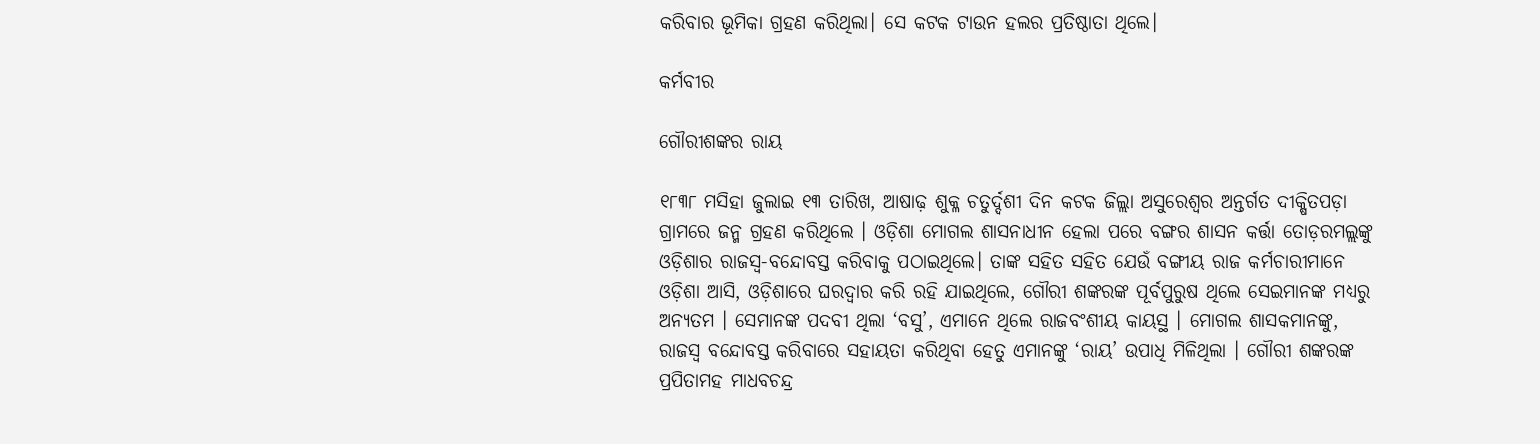କରିବାର ଭୂମିକା ଗ୍ରହଣ କରିଥିଲା। ସେ କଟକ ଟାଉନ ହଲର ପ୍ରତିଷ୍ଠାତା ଥିଲେ।

କର୍ମବୀର

ଗୌରୀଶଙ୍କର ରାୟ

୧୮୩୮ ମସିହା ଜୁଲାଇ ୧୩ ତାରିଖ, ଆଷାଢ଼ ଶୁକ୍ଳ ଚତୁର୍ଦ୍ଦଶୀ ଦିନ କଟକ ଜିଲ୍ଲା ଅସୁରେଶ୍ୱର ଅନ୍ତର୍ଗତ ଦୀକ୍ଷିତପଡ଼ା ଗ୍ରାମରେ ଜନ୍ମ ଗ୍ରହଣ କରିଥିଲେ । ଓଡ଼ିଶା ମୋଗଲ ଶାସନାଧୀନ ହେଲା ପରେ ବଙ୍ଗର ଶାସନ କର୍ତ୍ତା ତୋଡ଼ରମଲ୍ଲଙ୍କୁ ଓଡ଼ିଶାର ରାଜସ୍ୱ-ବନ୍ଦୋବସ୍ତ କରିବାକୁ ପଠାଇଥିଲେ। ତାଙ୍କ ସହିତ ସହିତ ଯେଉଁ ବଙ୍ଗୀୟ ରାଜ କର୍ମଚାରୀମାନେ ଓଡ଼ିଶା ଆସି, ଓଡ଼ିଶାରେ ଘରଦ୍ୱାର କରି ରହି ଯାଇଥିଲେ, ଗୌରୀ ଶଙ୍କରଙ୍କ ପୂର୍ବପୁରୁଷ ଥିଲେ ସେଇମାନଙ୍କ ମଧ୍ୟରୁ ଅନ୍ୟତମ । ସେମାନଙ୍କ ପଦବୀ ଥିଲା ‘ବସୁ’, ଏମାନେ ଥିଲେ ରାଜବଂଶୀୟ କାୟସ୍ଥ । ମୋଗଲ ଶାସକମାନଙ୍କୁ, ରାଜସ୍ୱ ବନ୍ଦୋବସ୍ତ କରିବାରେ ସହାୟତା କରିଥିବା ହେତୁ ଏମାନଙ୍କୁ ‘ରାୟ’ ଉପାଧି ମିଳିଥିଲା । ଗୌରୀ ଶଙ୍କରଙ୍କ ପ୍ରପିତାମହ ମାଧବଚନ୍ଦ୍ର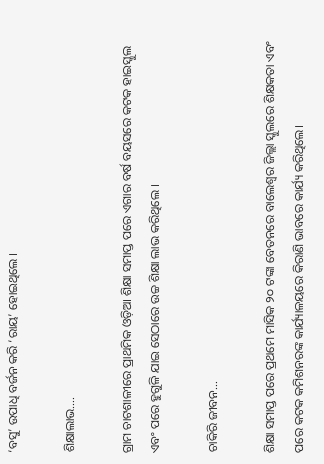‘ବସୁ’ ଉପାଧି ବର୍ଜନ କରି ‘ରାୟ’ ହୋଇଥିଲେ ।

ଶିକ୍ଷାଲାଭ….

ଗ୍ରାମ ଚାଟଶାଳୀରେ ପ୍ରାଥମିକ ଓଡ଼ିଆ ଶିକ୍ଷା ସମାପ୍ତ ପରେ ଏଗାର ବର୍ଷ ବୟସରେ କଟକ ହାଇସ୍କୁଲ ଏବଂ ପରେ ହୁଗୁଳି ଯାଇ ସେଠାରେ ଉଚ୍ଚ ଶିକ୍ଷା ଲାଭ କରିଥିଲେ ।

ଚାକିରି ଜୀବନ…

ଶିକ୍ଷା ସମାପ୍ତ ପରେ ପ୍ରଥମେ ମାସିକ ୨୦ ଟଙ୍କା ବେତନରେ ବାଲେଶ୍ୱର ଜିଲ୍ଲା ସ୍କୁଲରେ ଶିକ୍ଷକତା ଏବଂ ପରେ କଟକ କମିଶନରଙ୍କ କାର୍ଯ୍ୟାଳୟରେ କିରାଣି ଭାବରେ କାର୍ଯ୍ୟ କରିଥିଲେ।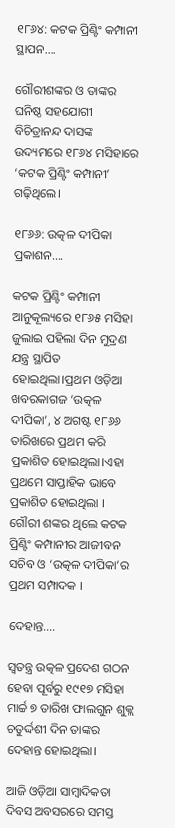୧୮୬୪: କଟକ ପ୍ରିଣ୍ଟିଂ କମ୍ପାନୀ ସ୍ଥାପନ….

ଗୌରୀଶଙ୍କର ଓ ତାଙ୍କର ଘନିଷ୍ଠ ସହଯୋଗୀ ବିଚିତ୍ରାନନ୍ଦ ଦାସଙ୍କ ଉଦ୍ୟମରେ ୧୮୬୪ ମସିହାରେ ‘କଟକ ପ୍ରିଣ୍ଟିଂ କମ୍ପାନୀ’ ଗଢ଼ିଥିଲେ।

୧୮୬୬: ଉତ୍କଳ ଦୀପିକା ପ୍ରକାଶନ….

କଟକ ପ୍ରିଣ୍ଟିଂ କମ୍ପାନୀ ଆନୁକୂଲ୍ୟରେ ୧୮୬୫ ମସିହା ଜୁଲାଇ ପହିଲା ଦିନ ମୁଦ୍ରଣ ଯନ୍ତ୍ର ସ୍ଥାପିତ ହୋଇଥିଲା।ପ୍ରଥମ ଓଡ଼ିଆ ଖବରକାଗଜ ‘ଉତ୍କଳ ଦୀପିକା’, ୪ ଅଗଷ୍ଟ ୧୮୬୬ ତାରିଖରେ ପ୍ରଥମ କରି ପ୍ରକାଶିତ ହୋଇଥିଲା।ଏହା ପ୍ରଥମେ ସାପ୍ତାହିକ ଭାବେ ପ୍ରକାଶିତ ହୋଇଥିଲା । ଗୌରୀ ଶଙ୍କର ଥିଲେ କଟକ ପ୍ରିଣ୍ଟିଂ କମ୍ପାନୀର ଆଜୀବନ ସଚିବ ଓ ‘ଉତ୍କଳ ଦୀପିକା’ର ପ୍ରଥମ ସମ୍ପାଦକ ।

ଦେହାନ୍ତ….

ସ୍ୱତନ୍ତ୍ର ଉତ୍କଳ ପ୍ରଦେଶ ଗଠନ ହେବା ପୂର୍ବରୁ ୧୯୧୭ ମସିହା ମାର୍ଚ୍ଚ ୭ ତାରିଖ ଫାଲଗୁନ ଶୁକ୍ଲ ଚତୁର୍ଦ୍ଦଶୀ ଦିନ ତାଙ୍କର ଦେହାନ୍ତ ହୋଇଥିଲା।

ଆଜି ଓଡ଼ିଆ ସାମ୍ବାଦିକତା ଦିବସ ଅବସରରେ ସମସ୍ତ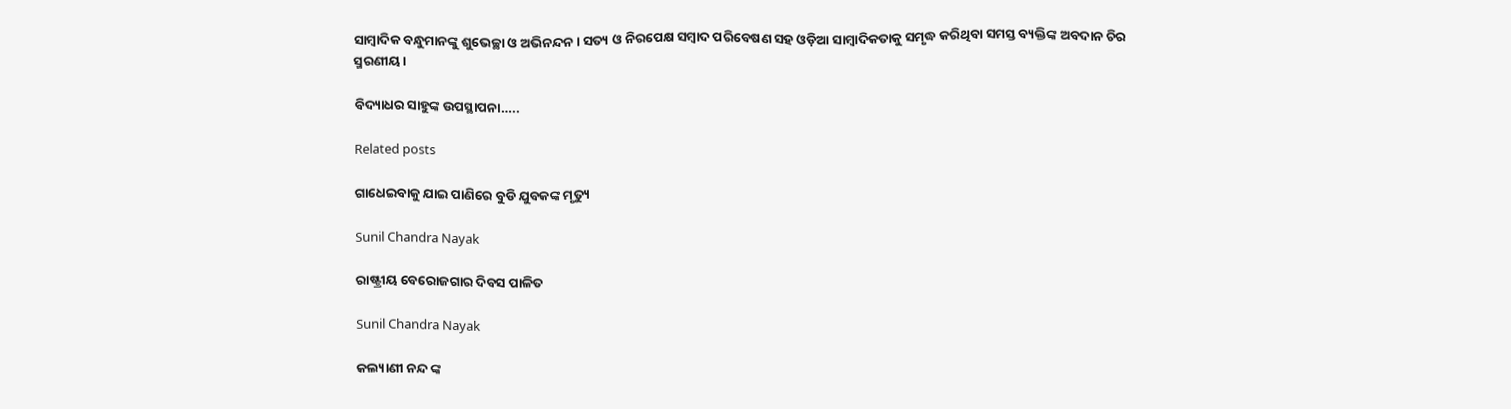ସାମ୍ବାଦିକ ବନ୍ଧୁମାନଙ୍କୁ ଶୁଭେଚ୍ଛା ଓ ଅଭିନନ୍ଦନ। ସତ୍ୟ ଓ ନିରପେକ୍ଷ ସମ୍ବାଦ ପରିବେଷଣ ସହ ଓଡ଼ିଆ ସାମ୍ବାଦିକତାକୁ ସମୃଦ୍ଧ କରିଥିବା ସମସ୍ତ ବ୍ୟକ୍ତିଙ୍କ ଅବଦାନ ଚିର ସ୍ମରଣୀୟ।

ବିଦ୍ୟାଧର ସାହୁଙ୍କ ଉପସ୍ଥାପନା…..

Related posts

ଗାଧେଇବାକୁ ଯାଇ ପାଣିରେ ବୁଡି ଯୁବକଙ୍କ ମୃତ୍ୟୁ

Sunil Chandra Nayak

ରାଷ୍ଟ୍ରୀୟ ବେରୋଜଗାର ଦିବସ ପାଳିତ

Sunil Chandra Nayak

କଲ୍ୟାଣୀ ନନ୍ଦ ଙ୍କ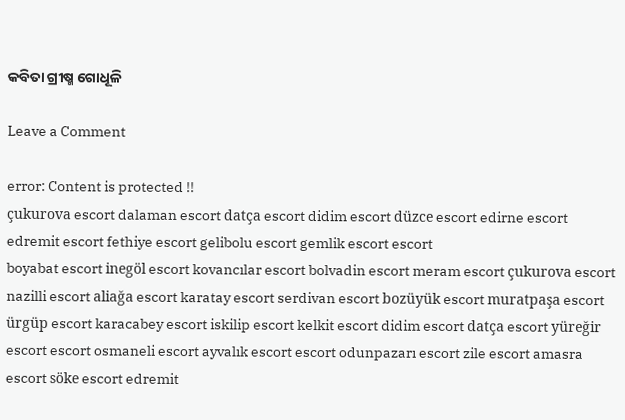କବିତା ଗ୍ରୀଷ୍ମ ଗୋଧୂଳି

Leave a Comment

error: Content is protected !!
çukurova escort dalaman escort datça escort didim escort düzce escort edirne escort edremit escort fethiye escort gelibolu escort gemlik escort escort
boyabat escort inegöl escort kovancılar escort bolvadin escort meram escort çukurova escort nazilli escort aliağa escort karatay escort serdivan escort bozüyük escort muratpaşa escort ürgüp escort karacabey escort iskilip escort kelkit escort didim escort datça escort yüreğir escort escort osmaneli escort ayvalık escort escort odunpazarı escort zile escort amasra escort söke escort edremit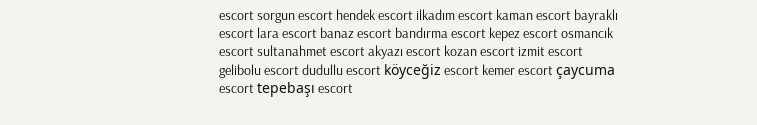escort sorgun escort hendek escort ilkadım escort kaman escort bayraklı escort lara escort banaz escort bandırma escort kepez escort osmancık escort sultanahmet escort akyazı escort kozan escort izmit escort gelibolu escort dudullu escort köyceğiz escort kemer escort çaycuma escort tepebaşı escort